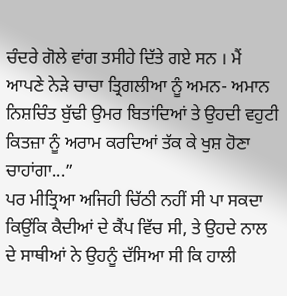ਚੰਦਰੇ ਗੋਲੇ ਵਾਂਗ ਤਸੀਹੇ ਦਿੱਤੇ ਗਏ ਸਨ । ਮੈਂ ਆਪਣੇ ਨੇੜੇ ਚਾਚਾ ਤ੍ਰਿਗਲੀਆ ਨੂੰ ਅਮਨ- ਅਮਾਨ ਨਿਸ਼ਚਿੰਤ ਬੁੱਢੀ ਉਮਰ ਬਿਤਾਂਦਿਆਂ ਤੇ ਉਹਦੀ ਵਹੁਟੀ ਕਿਤਜ਼ਾ ਨੂੰ ਅਰਾਮ ਕਰਦਿਆਂ ਤੱਕ ਕੇ ਖੁਸ਼ ਹੋਣਾ ਚਾਹਾਂਗਾ...”
ਪਰ ਮੀਤ੍ਰਿਆ ਅਜਿਹੀ ਚਿੱਠੀ ਨਹੀਂ ਸੀ ਪਾ ਸਕਦਾ ਕਿਉਂਕਿ ਕੈਦੀਆਂ ਦੇ ਕੈਂਪ ਵਿੱਚ ਸੀ, ਤੇ ਉਹਦੇ ਨਾਲ ਦੇ ਸਾਥੀਆਂ ਨੇ ਉਹਨੂੰ ਦੱਸਿਆ ਸੀ ਕਿ ਹਾਲੀ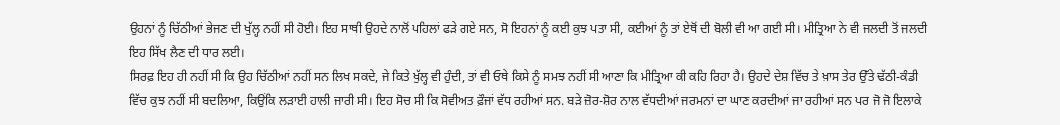ਉਹਨਾਂ ਨੂੰ ਚਿੱਠੀਆਂ ਭੇਜਣ ਦੀ ਖੁੱਲ੍ਹ ਨਹੀਂ ਸੀ ਹੋਈ। ਇਹ ਸਾਥੀ ਉਹਦੇ ਨਾਲੋਂ ਪਹਿਲਾਂ ਫੜੇ ਗਏ ਸਨ, ਸੋ ਇਹਨਾਂ ਨੂੰ ਕਈ ਕੁਝ ਪਤਾ ਸੀ, ਕਈਆਂ ਨੂੰ ਤਾਂ ਏਥੋਂ ਦੀ ਬੋਲੀ ਵੀ ਆ ਗਈ ਸੀ। ਮੀਤ੍ਰਿਆ ਨੇ ਵੀ ਜਲਦੀ ਤੋਂ ਜਲਦੀ ਇਹ ਸਿੱਖ ਲੈਣ ਦੀ ਧਾਰ ਲਈ।
ਸਿਰਫ਼ ਇਹ ਹੀ ਨਹੀਂ ਸੀ ਕਿ ਉਹ ਚਿੱਠੀਆਂ ਨਹੀਂ ਸਨ ਲਿਖ ਸਕਦੇ, ਜੇ ਕਿਤੇ ਖੁੱਲ੍ਹ ਵੀ ਹੁੰਦੀ, ਤਾਂ ਵੀ ਓਥੇ ਕਿਸੇ ਨੂੰ ਸਮਝ ਨਹੀਂ ਸੀ ਆਣਾ ਕਿ ਮੀਤ੍ਰਿਆ ਕੀ ਕਹਿ ਰਿਹਾ ਹੈ। ਉਹਦੇ ਦੇਸ਼ ਵਿੱਚ ਤੇ ਖ਼ਾਸ ਤੇਰ ਉੱਤੇ ਢੱਠੀ-ਕੰਡੀ ਵਿੱਚ ਕੁਝ ਨਹੀਂ ਸੀ ਬਦਲਿਆ, ਕਿਉਂਕਿ ਲੜਾਈ ਹਾਲੀ ਜਾਰੀ ਸੀ। ਇਹ ਸੋਚ ਸੀ ਕਿ ਸੋਵੀਅਤ ਫ਼ੌਜਾਂ ਵੱਧ ਰਹੀਆਂ ਸਨ. ਬੜੇ ਜ਼ੋਰ-ਸ਼ੋਰ ਨਾਲ ਵੱਧਦੀਆਂ ਜਰਮਨਾਂ ਦਾ ਘਾਣ ਕਰਦੀਆਂ ਜਾ ਰਹੀਆਂ ਸਨ ਪਰ ਜੋ ਜੋ ਇਲਾਕੇ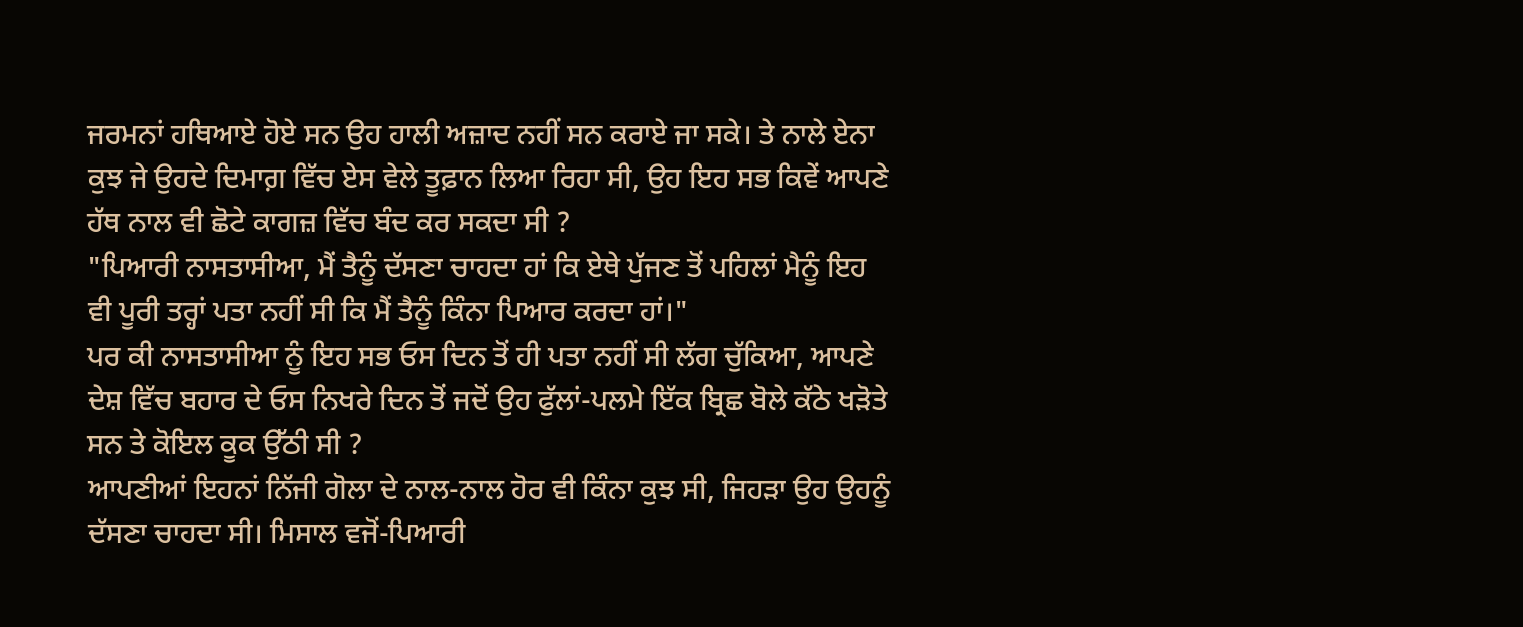ਜਰਮਨਾਂ ਹਥਿਆਏ ਹੋਏ ਸਨ ਉਹ ਹਾਲੀ ਅਜ਼ਾਦ ਨਹੀਂ ਸਨ ਕਰਾਏ ਜਾ ਸਕੇ। ਤੇ ਨਾਲੇ ਏਨਾ ਕੁਝ ਜੇ ਉਹਦੇ ਦਿਮਾਗ਼ ਵਿੱਚ ਏਸ ਵੇਲੇ ਤੂਫ਼ਾਨ ਲਿਆ ਰਿਹਾ ਸੀ, ਉਹ ਇਹ ਸਭ ਕਿਵੇਂ ਆਪਣੇ ਹੱਥ ਨਾਲ ਵੀ ਛੋਟੇ ਕਾਗਜ਼ ਵਿੱਚ ਬੰਦ ਕਰ ਸਕਦਾ ਸੀ ?
"ਪਿਆਰੀ ਨਾਸਤਾਸੀਆ, ਮੈਂ ਤੈਨੂੰ ਦੱਸਣਾ ਚਾਹਦਾ ਹਾਂ ਕਿ ਏਥੇ ਪੁੱਜਣ ਤੋਂ ਪਹਿਲਾਂ ਮੈਨੂੰ ਇਹ ਵੀ ਪੂਰੀ ਤਰ੍ਹਾਂ ਪਤਾ ਨਹੀਂ ਸੀ ਕਿ ਮੈਂ ਤੈਨੂੰ ਕਿੰਨਾ ਪਿਆਰ ਕਰਦਾ ਹਾਂ।"
ਪਰ ਕੀ ਨਾਸਤਾਸੀਆ ਨੂੰ ਇਹ ਸਭ ਓਸ ਦਿਨ ਤੋਂ ਹੀ ਪਤਾ ਨਹੀਂ ਸੀ ਲੱਗ ਚੁੱਕਿਆ, ਆਪਣੇ ਦੇਸ਼ ਵਿੱਚ ਬਹਾਰ ਦੇ ਓਸ ਨਿਖਰੇ ਦਿਨ ਤੋਂ ਜਦੋਂ ਉਹ ਫੁੱਲਾਂ-ਪਲਮੇ ਇੱਕ ਬ੍ਰਿਛ ਬੋਲੇ ਕੱਠੇ ਖੜੋਤੇ ਸਨ ਤੇ ਕੋਇਲ ਕੂਕ ਉੱਠੀ ਸੀ ?
ਆਪਣੀਆਂ ਇਹਨਾਂ ਨਿੱਜੀ ਗੋਲਾ ਦੇ ਨਾਲ-ਨਾਲ ਹੋਰ ਵੀ ਕਿੰਨਾ ਕੁਝ ਸੀ, ਜਿਹੜਾ ਉਹ ਉਹਨੂੰ ਦੱਸਣਾ ਚਾਹਦਾ ਸੀ। ਮਿਸਾਲ ਵਜੋਂ-ਪਿਆਰੀ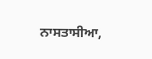ਨਾਸਤਾਸੀਆ,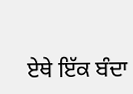ਏਥੇ ਇੱਕ ਬੰਦਾ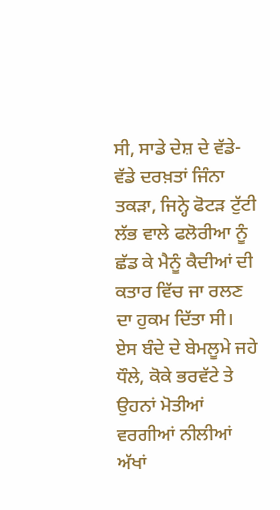ਸੀ, ਸਾਡੇ ਦੇਸ਼ ਦੇ ਵੱਡੇ-ਵੱਡੇ ਦਰਖ਼ਤਾਂ ਜਿੰਨਾ ਤਕੜਾ, ਜਿਨ੍ਹੇ ਫੋਟੜ ਟੁੱਟੀ ਲੱਭ ਵਾਲੇ ਫਲੋਰੀਆ ਨੂੰ ਛੱਡ ਕੇ ਮੈਨੂੰ ਕੈਦੀਆਂ ਦੀ ਕਤਾਰ ਵਿੱਚ ਜਾ ਰਲਣ ਦਾ ਹੁਕਮ ਦਿੱਤਾ ਸੀ। ਏਸ ਬੰਦੇ ਦੇ ਬੇਮਲੂਮੇ ਜਹੇ ਧੌਲੇ, ਕੋਕੇ ਭਰਵੱਟੇ ਤੇ ਉਹਨਾਂ ਮੋਤੀਆਂ ਵਰਗੀਆਂ ਨੀਲੀਆਂ ਅੱਖਾਂ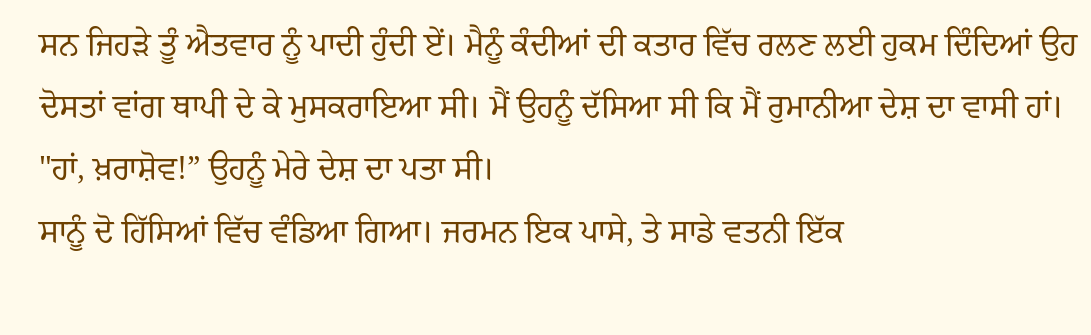ਸਨ ਜਿਹੜੇ ਤੂੰ ਐਤਵਾਰ ਨੂੰ ਪਾਦੀ ਹੁੰਦੀ ਏਂ। ਮੈਨੂੰ ਕੰਦੀਆਂ ਦੀ ਕਤਾਰ ਵਿੱਚ ਰਲਣ ਲਈ ਹੁਕਮ ਦਿੰਦਿਆਂ ਉਹ ਦੋਸਤਾਂ ਵਾਂਗ ਥਾਪੀ ਦੇ ਕੇ ਮੁਸਕਰਾਇਆ ਸੀ। ਮੈਂ ਉਹਨੂੰ ਦੱਸਿਆ ਸੀ ਕਿ ਮੈਂ ਰੁਮਾਨੀਆ ਦੇਸ਼ ਦਾ ਵਾਸੀ ਹਾਂ।
"ਹਾਂ, ਖ਼ਰਾਸ਼ੋਵ!” ਉਹਨੂੰ ਮੇਰੇ ਦੇਸ਼ ਦਾ ਪਤਾ ਸੀ।
ਸਾਨੂੰ ਦੋ ਹਿੱਸਿਆਂ ਵਿੱਚ ਵੰਡਿਆ ਗਿਆ। ਜਰਮਨ ਇਕ ਪਾਸੇ, ਤੇ ਸਾਡੇ ਵਤਨੀ ਇੱਕ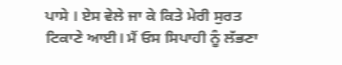ਪਾਸੇ । ਏਸ ਵੇਲੇ ਜਾ ਕੇ ਕਿਤੇ ਮੇਰੀ ਸੁਰਤ ਟਿਕਾਣੇ ਆਈ। ਮੈਂ ਓਸ ਸਿਪਾਹੀ ਨੂੰ ਲੱਭਣਾ